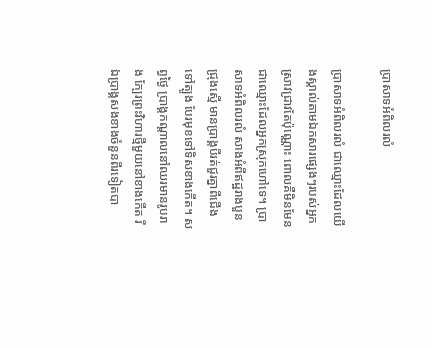ប្រាសាទអំពិលរលំ

ប្រាសាទអំពិលរលំ ជាឈ្មោះដែលយើងស្គាល់តាមឯកសារផ្សេងៗរបស់អ្នកស្រាវជ្រាវតែប៉ុណ្ណោះ ពោលគឺមិនមែនជាឈ្មោះដែលអ្នកស្រុកហៅទេ។ ប្រាសាទអំពិលរលំ សាងអំពីឥដ្ឋរាងបួនជ្រុងស្មើ មានប្រាង្គបីរត់ជួរគ្នាពីជើងទៅត្បូង បែរមុខទៅទិសខាងកើត។ សព្វថ្ងៃ ប្រាង្គកណ្ដាលនៅឈរមានរូបរាង ក្បែរព្រះវិហារថ្មីមួយនៅខាងកើត រីឯប្រាង្គសងខាងចំនួនពីរទៀតបា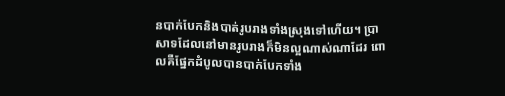នបាក់បែកនិងបាត់រូបរាងទាំងស្រុងទៅហើយ។ ប្រាសាទដែលនៅមានរូបរាងក៏មិនល្អណាស់ណាដែរ ពោលគឺផ្នែកដំបូលបានបាក់បែកទាំង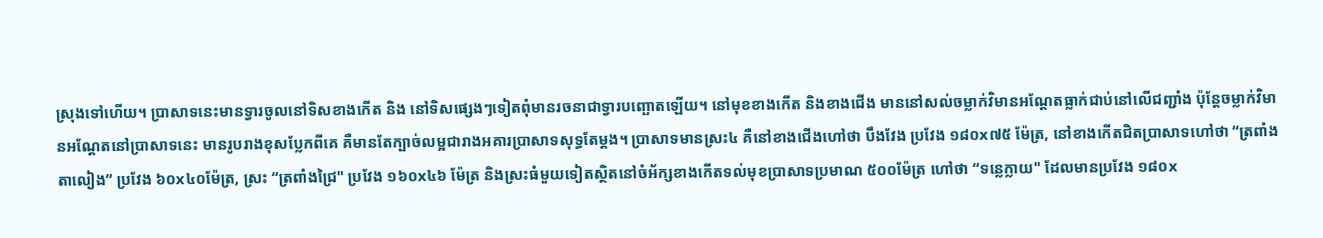ស្រុងទៅហើយ។ ប្រាសាទនេះមានទ្វារចូលនៅទិសខាងកើត និង នៅទិសផ្សេងៗទៀតពុំមានរចនាជាទ្វារបញ្ឆោតឡើយ។ នៅមុខខាងកើត និងខាងជើង មាននៅសល់ចម្លាក់វិមានអណ្ដែតធ្លាក់ជាប់នៅលើជញ្ជាំង ប៉ុន្តែចម្លាក់វិមានអណ្ដែតនៅប្រាសាទនេះ មានរូបរាងខុសប្លែកពីគេ គឺមានតែក្បាច់លម្អជារាងអគារប្រាសាទសុទ្ធតែម្ដង។ ប្រាសាទមានស្រះ៤ គឺនៅខាងជើងហៅថា បឹងវែង ប្រវែង ១៨០x៧៥ ម៉ែត្រ, នៅខាងកើតជិតប្រាសាទហៅថា “ត្រពាំងតាលៀង” ប្រវែង ៦០x៤០ម៉ែត្រ, ស្រះ “ត្រពាំងជ្រៃ" ប្រវែង ១៦០x៤៦ ម៉ែត្រ និងស្រះធំមួយទៀតស្ថិតនៅចំអ័ក្សខាងកើតទល់មុខប្រាសាទប្រមាណ ៥០០ម៉ែត្រ ហៅថា “ទន្លេក្លាយ" ដែលមានប្រវែង ១៨០x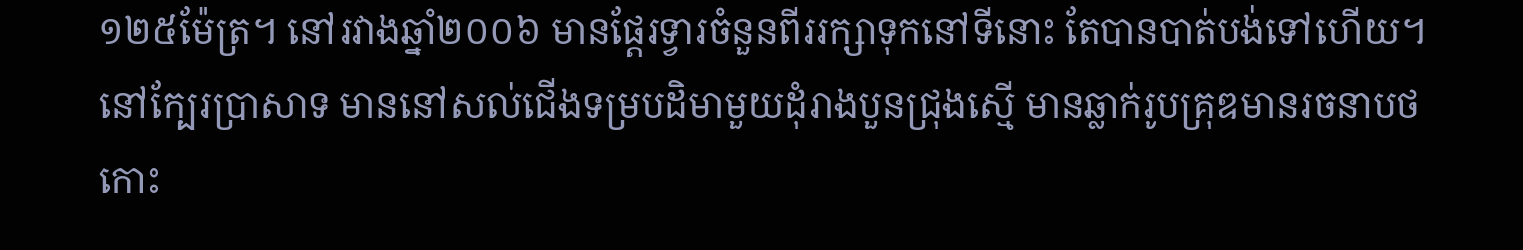១២៥ម៉ែត្រ។ នៅរវាងឆ្នាំ២០០៦ មានផ្តែរទ្វារចំនួនពីររក្សាទុកនៅទីនោះ តែបានបាត់បង់ទៅហើយ។ នៅក្បែរប្រាសាទ មាននៅសល់ជើងទម្របដិមាមួយដុំរាងបួនជ្រុងស្មើ មានឆ្លាក់រូបគ្រុឌមានរចនាបថកោះ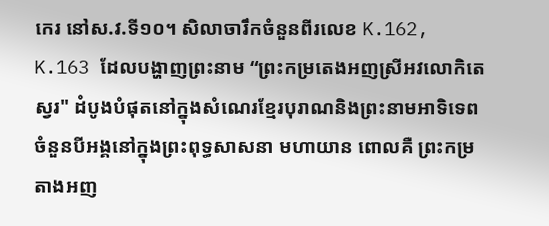កេរ នៅស.វ.ទី១០។ សិលាចារឹកចំនួនពីរលេខ K.162, K.163 ដែលបង្ហាញព្រះនាម “ព្រះកម្រតេងអញស្រីអវលោកិតេស្វរ" ដំបូងបំផុតនៅក្នុងសំណេរខ្មែរបុរាណនិងព្រះនាមអាទិទេពចំនួនបីអង្គនៅក្នុងព្រះពុទ្ធសាសនា មហាយាន ពោលគឺ ព្រះកម្រតាងអញ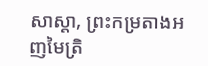សាស្តា, ព្រះកម្រតាងអញមៃត្រិ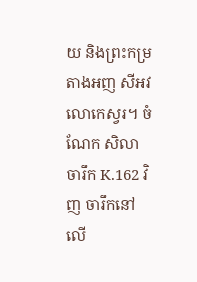យ និងព្រះកម្រតាងអញ សីអវលោកេស្វរ។ ចំណែក សិលាចារឹក K.162 វិញ ចារឹកនៅលើ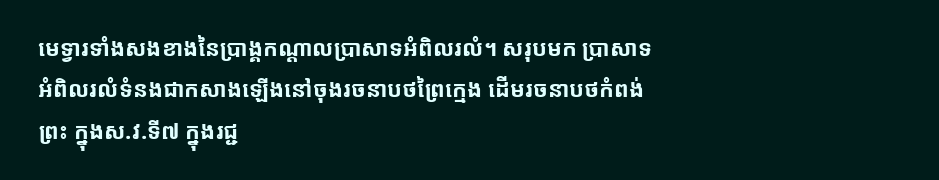មេទ្វារទាំងសងខាងនៃប្រាង្គកណ្ដាលប្រាសាទអំពិលរលំ។ សរុបមក ប្រាសាទអំពិលរលំទំនងជាកសាងឡើងនៅចុងរចនាបថព្រៃក្មេង ដើមរចនាបថកំពង់ព្រះ ក្នុងស.វ.ទី៧ ក្នុងរជ្ជ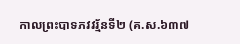កាលព្រះបាទភវវរ្ម័នទី២ (គ.ស.៦៣៧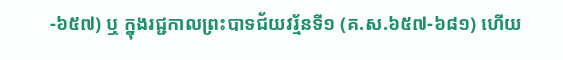-៦៥៧) ឬ ក្នុងរជ្ជកាលព្រះបាទជ័យវរ្ម័នទី១ (គ.ស.៦៥៧-៦៨១) ហើយ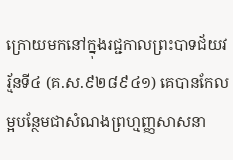ក្រោយមកនៅក្នុងរជ្ជកាលព្រះបាទជ័យវរ្ម័នទី៤ (គ.ស.៩២៨៩៤១) គេបានកែលម្អបន្ថែមជាសំណងព្រហ្មញ្ញសាសនា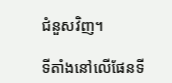ជំនួសវិញ។

ទីតាំងនៅលើផែនទី